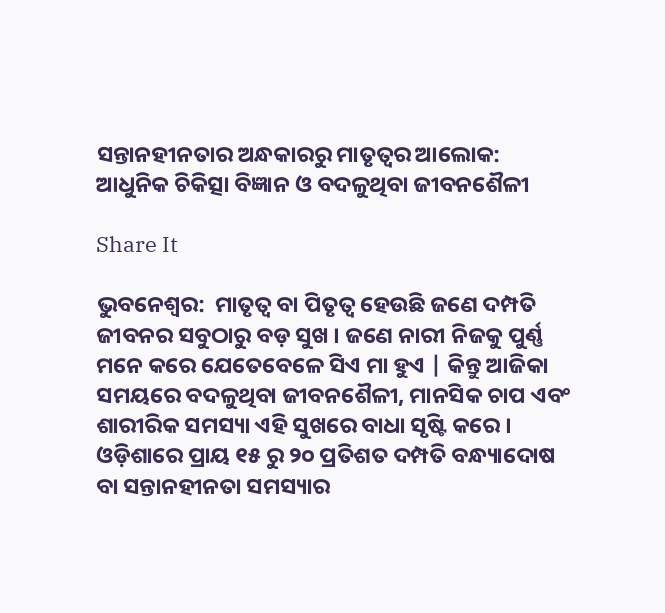ସନ୍ତାନହୀନତାର ଅନ୍ଧକାରରୁ ମାତୃତ୍ୱର ଆଲୋକ: ଆଧୁନିକ ଚିକିତ୍ସା ବିଜ୍ଞାନ ଓ ବଦଳୁଥିବା ଜୀବନଶୈଳୀ

Share It

ଭୁବନେଶ୍ୱର:  ମାତୃତ୍ୱ ବା ପିତୃତ୍ୱ ହେଉଛି ଜଣେ ଦମ୍ପତି ଜୀବନର ସବୁଠାରୁ ବଡ଼ ସୁଖ । ଜଣେ ନାରୀ ନିଜକୁ ପୁର୍ଣ୍ଣ ମନେ କରେ ଯେତେବେଳେ ସିଏ ମା ହୁଏ | କିନ୍ତୁ ଆଜିକା ସମୟରେ ବଦଳୁଥିବା ଜୀବନଶୈଳୀ, ମାନସିକ ଚାପ ଏବଂ ଶାରୀରିକ ସମସ୍ୟା ଏହି ସୁଖରେ ବାଧା ସୃଷ୍ଟି କରେ । ଓଡ଼ିଶାରେ ପ୍ରାୟ ୧୫ ରୁ ୨୦ ପ୍ରତିଶତ ଦମ୍ପତି ବନ୍ଧ୍ୟାଦୋଷ ବା ସନ୍ତାନହୀନତା ସମସ୍ୟାର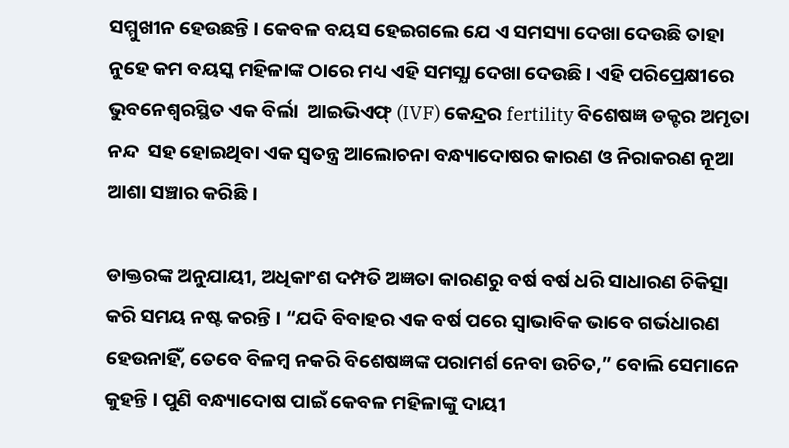ସମ୍ମୁଖୀନ ହେଉଛନ୍ତି । କେବଳ ବୟସ ହେଇଗଲେ ଯେ ଏ ସମସ୍ୟା ଦେଖା ଦେଉଛି ତାହା ନୁହେ କମ ବୟସ୍କ ମହିଳାଙ୍କ ଠାରେ ମଧ୍ୟ ଏହି ସମସ୍ଯା ଦେଖା ଦେଉଛି । ଏହି ପରିପ୍ରେକ୍ଷୀରେ ଭୁବନେଶ୍ୱରସ୍ଥିତ ଏକ ବିର୍ଲା  ଆଇଭିଏଫ୍ (IVF) କେନ୍ଦ୍ରର fertility ବିଶେଷଜ୍ଞ ଡକ୍ଟର ଅମୃତା ନନ୍ଦ  ସହ ହୋଇଥିବା ଏକ ସ୍ୱତନ୍ତ୍ର ଆଲୋଚନା ବନ୍ଧ୍ୟାଦୋଷର କାରଣ ଓ ନିରାକରଣ ନୂଆ ଆଶା ସଞ୍ଚାର କରିଛି ।

ଡାକ୍ତରଙ୍କ ଅନୁଯାୟୀ, ଅଧିକାଂଶ ଦମ୍ପତି ଅଜ୍ଞତା କାରଣରୁ ବର୍ଷ ବର୍ଷ ଧରି ସାଧାରଣ ଚିକିତ୍ସା କରି ସମୟ ନଷ୍ଟ କରନ୍ତି । “ଯଦି ବିବାହର ଏକ ବର୍ଷ ପରେ ସ୍ୱାଭାବିକ ଭାବେ ଗର୍ଭଧାରଣ ହେଉନାହିଁ, ତେବେ ବିଳମ୍ବ ନକରି ବିଶେଷଜ୍ଞଙ୍କ ପରାମର୍ଶ ନେବା ଉଚିତ,” ବୋଲି ସେମାନେ କୁହନ୍ତି । ପୁଣି ବନ୍ଧ୍ୟାଦୋଷ ପାଇଁ କେବଳ ମହିଳାଙ୍କୁ ଦାୟୀ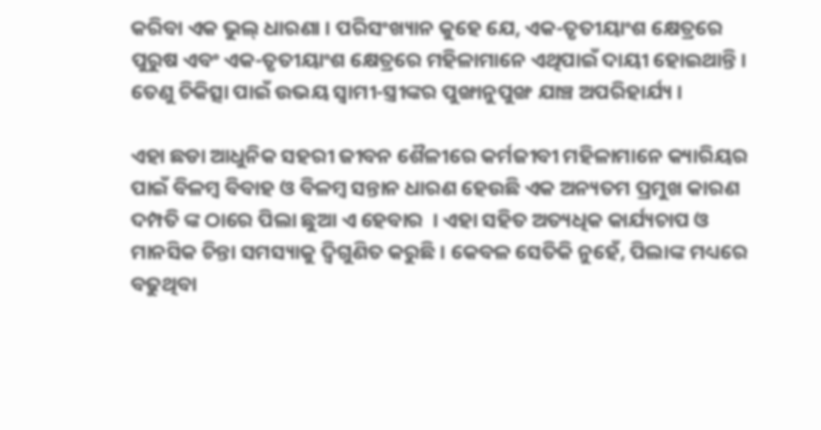କରିବା ଏକ ଭୁଲ୍ ଧାରଣା । ପରିସଂଖ୍ୟାନ କୁହେ ଯେ, ଏକ-ତୃତୀୟାଂଶ କ୍ଷେତ୍ରରେ ପୁରୁଷ ଏବଂ ଏକ-ତୃତୀୟାଂଶ କ୍ଷେତ୍ରରେ ମହିଳାମାନେ ଏଥିପାଇଁ ଦାୟୀ ହୋଇଥାନ୍ତି । ତେଣୁ ଚିକିତ୍ସା ପାଇଁ ଉଭୟ ସ୍ୱାମୀ-ସ୍ତ୍ରୀଙ୍କର ପୁଙ୍ଖାନୁପୁଙ୍ଖ ଯାଞ୍ଚ ଅପରିହାର୍ଯ୍ୟ ।

ଏହା ଛଡା ଆଧୁନିକ ସହରୀ ଜୀବନ ଶୈଳୀରେ କର୍ମଜୀବୀ ମହିଳାମାନେ କ୍ୟାରିୟର ପାଇଁ ବିଳମ୍ବ ବିବାହ ଓ ବିଳମ୍ବ ସନ୍ତାନ ଧାରଣ ହେଉଛି ଏକ ଅନ୍ୟତମ ପ୍ରମୁଖ କାରଣ ଦମ୍ପତି ଙ୍କ ଠାରେ ପିଲା ଛୁଆ ଏ ହେବାର  । ଏହା ସହିତ ଅତ୍ୟଧିକ କାର୍ଯ୍ୟଚାପ ଓ ମାନସିକ ଚିନ୍ତା ସମସ୍ୟାକୁ ଦ୍ୱିଗୁଣିତ କରୁଛି । କେବଳ ସେତିକି ନୁହେଁ, ପିଲାଙ୍କ ମଧ୍ୟରେ ବଢୁଥିବା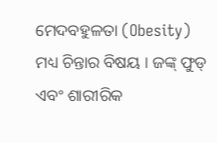ମେଦବହୁଳତା (Obesity) ମଧ୍ୟ ଚିନ୍ତାର ବିଷୟ । ଜଙ୍କ୍ ଫୁଡ୍ ଏବଂ ଶାରୀରିକ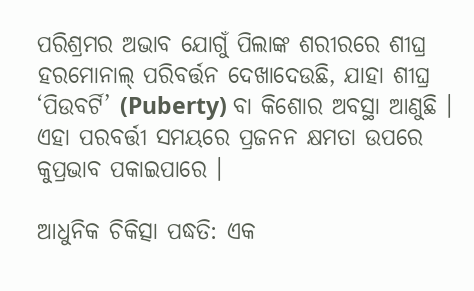ପରିଶ୍ରମର ଅଭାବ ଯୋଗୁଁ ପିଲାଙ୍କ ଶରୀରରେ ଶୀଘ୍ର ହରମୋନାଲ୍ ପରିବର୍ତ୍ତନ ଦେଖାଦେଉଛି, ଯାହା ଶୀଘ୍ର ‘ପିଉବର୍ଟି’ (Puberty) ବା କିଶୋର ଅବସ୍ଥା ଆଣୁଛି । ଏହା ପରବର୍ତ୍ତୀ ସମୟରେ ପ୍ରଜନନ କ୍ଷମତା ଉପରେ କୁପ୍ରଭାବ ପକାଇପାରେ ।

ଆଧୁନିକ ଚିକିତ୍ସା ପଦ୍ଧତି: ଏକ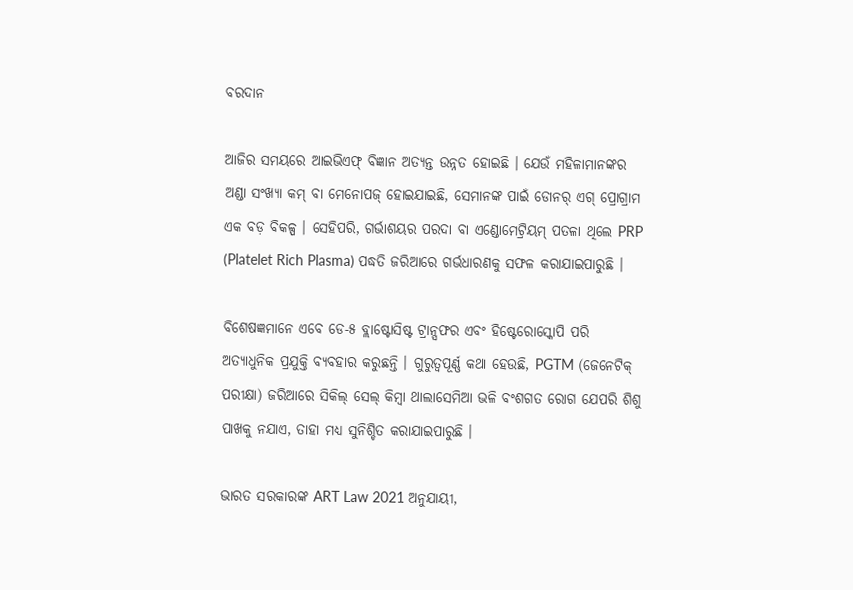ବରଦାନ

ଆଜିର ସମୟରେ ଆଇଭିଏଫ୍ ବିଜ୍ଞାନ ଅତ୍ୟନ୍ତ ଉନ୍ନତ ହୋଇଛି । ଯେଉଁ ମହିଳାମାନଙ୍କର ଅଣ୍ଡା ସଂଖ୍ୟା କମ୍ ବା ମେନୋପଜ୍ ହୋଇଯାଇଛି, ସେମାନଙ୍କ ପାଇଁ ଡୋନର୍ ଏଗ୍ ପ୍ରୋଗ୍ରାମ ଏକ ବଡ଼ ବିକଳ୍ପ । ସେହିପରି, ଗର୍ଭାଶୟର ପରଦା ବା ଏଣ୍ଡୋମେଟ୍ରିୟମ୍ ପତଳା ଥିଲେ PRP (Platelet Rich Plasma) ପଦ୍ଧତି ଜରିଆରେ ଗର୍ଭଧାରଣକୁ ସଫଳ କରାଯାଇପାରୁଛି ।

ବିଶେଷଜ୍ଞମାନେ ଏବେ ଡେ-୫ ବ୍ଲାଷ୍ଟୋସିଷ୍ଟ ଟ୍ରାନ୍ସଫର ଏବଂ ହିଷ୍ଟେରୋସ୍କୋପି ପରି ଅତ୍ୟାଧୁନିକ ପ୍ରଯୁକ୍ତି ବ୍ୟବହାର କରୁଛନ୍ତି । ଗୁରୁତ୍ୱପୂର୍ଣ୍ଣ କଥା ହେଉଛି, PGTM (ଜେନେଟିକ୍ ପରୀକ୍ଷା) ଜରିଆରେ ସିକିଲ୍ ସେଲ୍ କିମ୍ବା ଥାଲାସେମିଆ ଭଳି ବଂଶଗତ ରୋଗ ଯେପରି ଶିଶୁ ପାଖକୁ ନଯାଏ, ତାହା ମଧ୍ୟ ସୁନିଶ୍ଚିତ କରାଯାଇପାରୁଛି ।

ଭାରତ ସରକାରଙ୍କ ART Law 2021 ଅନୁଯାୟୀ,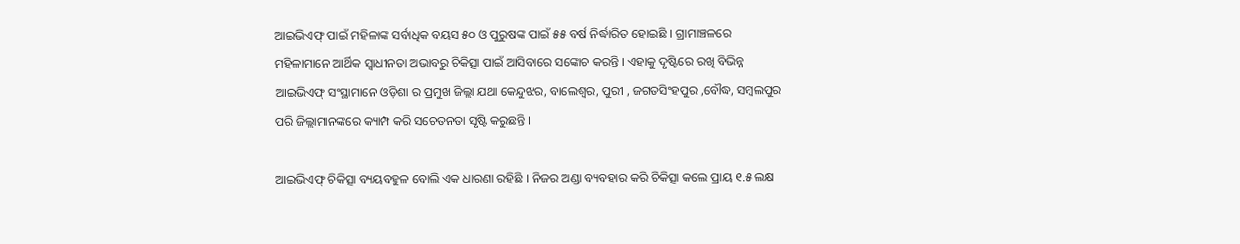ଆଇଭିଏଫ୍ ପାଇଁ ମହିଳାଙ୍କ ସର୍ବାଧିକ ବୟସ ୫୦ ଓ ପୁରୁଷଙ୍କ ପାଇଁ ୫୫ ବର୍ଷ ନିର୍ଦ୍ଧାରିତ ହୋଇଛି । ଗ୍ରାମାଞ୍ଚଳରେ ମହିଳାମାନେ ଆର୍ଥିକ ସ୍ୱାଧୀନତା ଅଭାବରୁ ଚିକିତ୍ସା ପାଇଁ ଆସିବାରେ ସଙ୍କୋଚ କରନ୍ତି । ଏହାକୁ ଦୃଷ୍ଟିରେ ରଖି ବିଭିନ୍ନ ଆଇଭିଏଫ୍ ସଂସ୍ଥାମାନେ ଓଡ଼ିଶା ର ପ୍ରମୁଖ ଜିଲ୍ଲା ଯଥା କେନ୍ଦୁଝର, ବାଲେଶ୍ୱର, ପୁରୀ , ଜଗତସିଂହପୁର ,ବୌଦ୍ଧ, ସମ୍ବଲପୁର ପରି ଜିଲ୍ଲାମାନଙ୍କରେ କ୍ୟାମ୍ପ କରି ସଚେତନତା ସୃଷ୍ଟି କରୁଛନ୍ତି ।

ଆଇଭିଏଫ୍ ଚିକିତ୍ସା ବ୍ୟୟବହୁଳ ବୋଲି ଏକ ଧାରଣା ରହିଛି । ନିଜର ଅଣ୍ଡା ବ୍ୟବହାର କରି ଚିକିତ୍ସା କଲେ ପ୍ରାୟ ୧.୫ ଲକ୍ଷ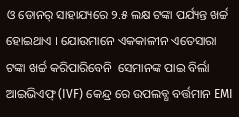ଓ ଡୋନର୍ ସାହାଯ୍ୟରେ ୨.୫ ଲକ୍ଷ ଟଙ୍କା ପର୍ଯ୍ୟନ୍ତ ଖର୍ଚ୍ଚ ହୋଇଥାଏ । ଯୋଉମାନେ ଏକକାଳୀନ ଏତେସାରା  ଟଙ୍କା ଖର୍ଚ୍ଚ କରିପାରିବେନି  ସେମାନଙ୍କ ପାଇ ବିର୍ଲା  ଆଇଭିଏଫ୍ (IVF) କେନ୍ଦ୍ର ରେ ଉପଲବ୍ଧ ବର୍ତ୍ତମାନ EMI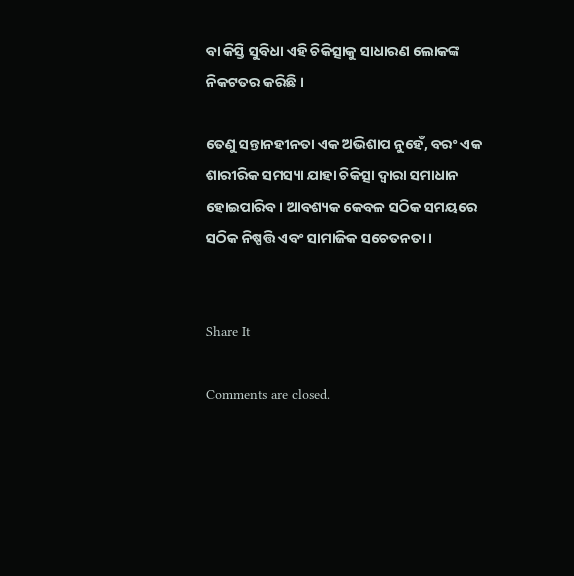ବା କିସ୍ତି ସୁବିଧା ଏହି ଚିକିତ୍ସାକୁ ସାଧାରଣ ଲୋକଙ୍କ ନିକଟତର କରିଛି ।

ତେଣୁ ସନ୍ତାନହୀନତା ଏକ ଅଭିଶାପ ନୁହେଁ, ବରଂ ଏକ ଶାରୀରିକ ସମସ୍ୟା ଯାହା ଚିକିତ୍ସା ଦ୍ୱାରା ସମାଧାନ ହୋଇପାରିବ । ଆବଶ୍ୟକ କେବଳ ସଠିକ ସମୟରେ ସଠିକ ନିଷ୍ପତ୍ତି ଏବଂ ସାମାଜିକ ସଚେତନତା ।


Share It

Comments are closed.